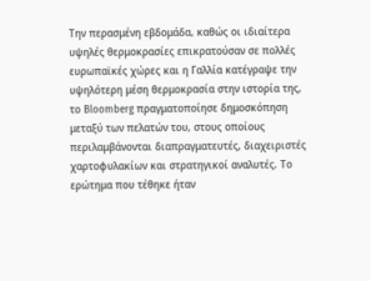Την περασμένη εβδομάδα, καθώς οι ιδιαίτερα υψηλές θερμοκρασίες επικρατούσαν σε πολλές ευρωπαϊκές χώρες και η Γαλλία κατέγραψε την υψηλότερη μέση θερμοκρασία στην ιστορία της, το Bloomberg πραγματοποίησε δημοσκόπηση μεταξύ των πελατών του, στους οποίους περιλαμβάνονται διαπραγματευτές, διαχειριστές χαρτοφυλακίων και στρατηγικοί αναλυτές. Το ερώτημα που τέθηκε ήταν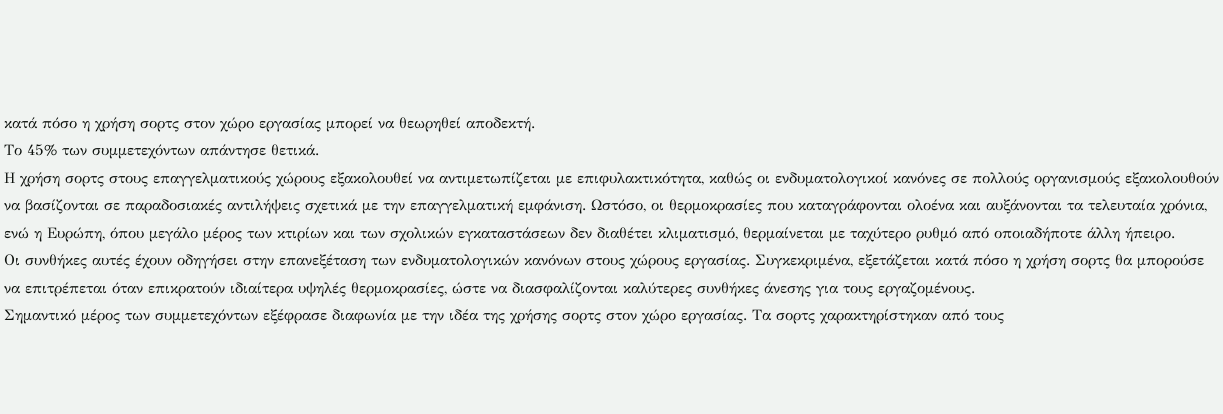κατά πόσο η χρήση σορτς στον χώρο εργασίας μπορεί να θεωρηθεί αποδεκτή.
Το 45% των συμμετεχόντων απάντησε θετικά.
Η χρήση σορτς στους επαγγελματικούς χώρους εξακολουθεί να αντιμετωπίζεται με επιφυλακτικότητα, καθώς οι ενδυματολογικοί κανόνες σε πολλούς οργανισμούς εξακολουθούν να βασίζονται σε παραδοσιακές αντιλήψεις σχετικά με την επαγγελματική εμφάνιση. Ωστόσο, οι θερμοκρασίες που καταγράφονται ολοένα και αυξάνονται τα τελευταία χρόνια, ενώ η Ευρώπη, όπου μεγάλο μέρος των κτιρίων και των σχολικών εγκαταστάσεων δεν διαθέτει κλιματισμό, θερμαίνεται με ταχύτερο ρυθμό από οποιαδήποτε άλλη ήπειρο.
Οι συνθήκες αυτές έχουν οδηγήσει στην επανεξέταση των ενδυματολογικών κανόνων στους χώρους εργασίας. Συγκεκριμένα, εξετάζεται κατά πόσο η χρήση σορτς θα μπορούσε να επιτρέπεται όταν επικρατούν ιδιαίτερα υψηλές θερμοκρασίες, ώστε να διασφαλίζονται καλύτερες συνθήκες άνεσης για τους εργαζομένους.
Σημαντικό μέρος των συμμετεχόντων εξέφρασε διαφωνία με την ιδέα της χρήσης σορτς στον χώρο εργασίας. Τα σορτς χαρακτηρίστηκαν από τους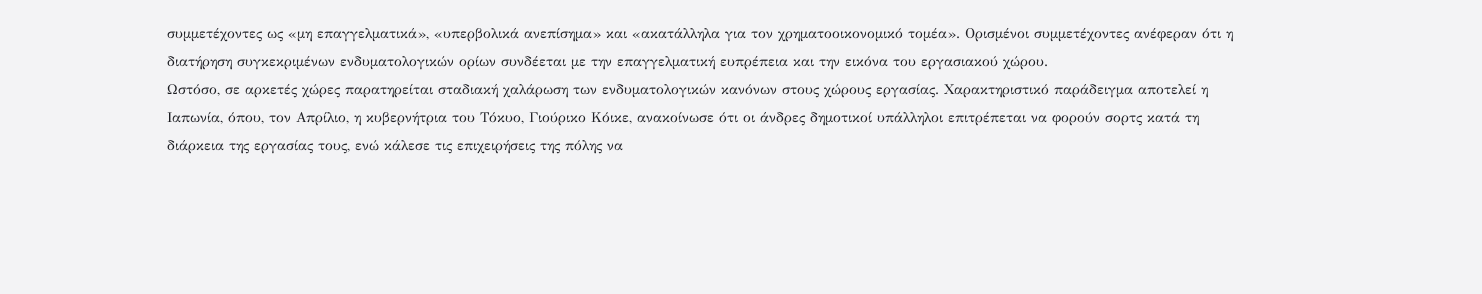συμμετέχοντες ως «μη επαγγελματικά», «υπερβολικά ανεπίσημα» και «ακατάλληλα για τον χρηματοοικονομικό τομέα». Ορισμένοι συμμετέχοντες ανέφεραν ότι η διατήρηση συγκεκριμένων ενδυματολογικών ορίων συνδέεται με την επαγγελματική ευπρέπεια και την εικόνα του εργασιακού χώρου.
Ωστόσο, σε αρκετές χώρες παρατηρείται σταδιακή χαλάρωση των ενδυματολογικών κανόνων στους χώρους εργασίας. Χαρακτηριστικό παράδειγμα αποτελεί η Ιαπωνία, όπου, τον Απρίλιο, η κυβερνήτρια του Τόκυο, Γιούρικο Κόικε, ανακοίνωσε ότι οι άνδρες δημοτικοί υπάλληλοι επιτρέπεται να φορούν σορτς κατά τη διάρκεια της εργασίας τους, ενώ κάλεσε τις επιχειρήσεις της πόλης να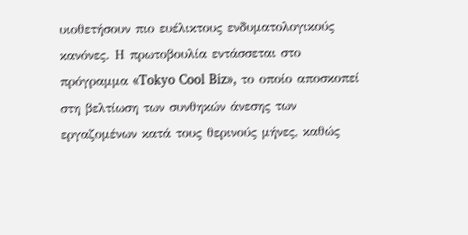υιοθετήσουν πιο ευέλικτους ενδυματολογικούς κανόνες. Η πρωτοβουλία εντάσσεται στο πρόγραμμα «Tokyo Cool Biz», το οποίο αποσκοπεί στη βελτίωση των συνθηκών άνεσης των εργαζομένων κατά τους θερινούς μήνες, καθώς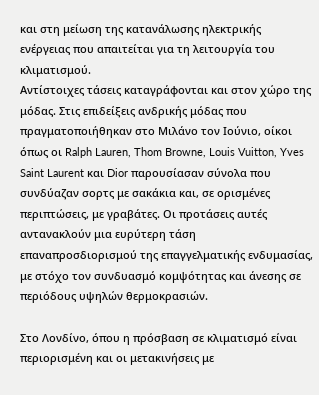και στη μείωση της κατανάλωσης ηλεκτρικής ενέργειας που απαιτείται για τη λειτουργία του κλιματισμού.
Αντίστοιχες τάσεις καταγράφονται και στον χώρο της μόδας. Στις επιδείξεις ανδρικής μόδας που πραγματοποιήθηκαν στο Μιλάνο τον Ιούνιο, οίκοι όπως οι Ralph Lauren, Thom Browne, Louis Vuitton, Yves Saint Laurent και Dior παρουσίασαν σύνολα που συνδύαζαν σορτς με σακάκια και, σε ορισμένες περιπτώσεις, με γραβάτες. Οι προτάσεις αυτές αντανακλούν μια ευρύτερη τάση επαναπροσδιορισμού της επαγγελματικής ενδυμασίας, με στόχο τον συνδυασμό κομψότητας και άνεσης σε περιόδους υψηλών θερμοκρασιών.

Στο Λονδίνο, όπου η πρόσβαση σε κλιματισμό είναι περιορισμένη και οι μετακινήσεις με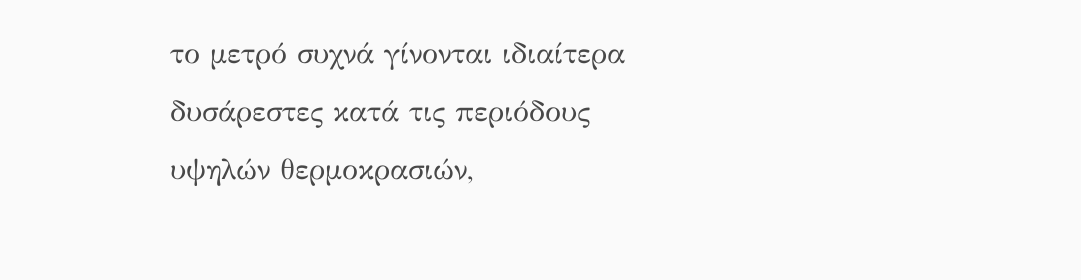το μετρό συχνά γίνονται ιδιαίτερα δυσάρεστες κατά τις περιόδους υψηλών θερμοκρασιών,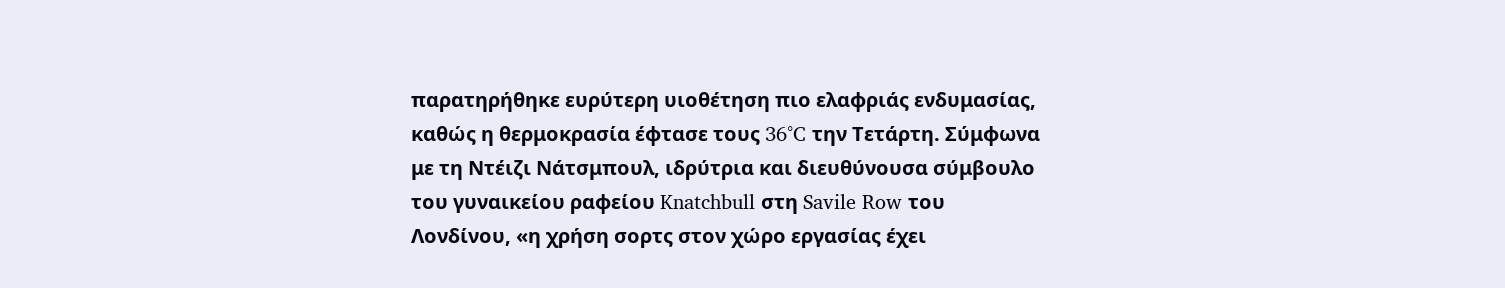παρατηρήθηκε ευρύτερη υιοθέτηση πιο ελαφριάς ενδυμασίας, καθώς η θερμοκρασία έφτασε τους 36°C την Τετάρτη. Σύμφωνα με τη Ντέιζι Νάτσμπουλ, ιδρύτρια και διευθύνουσα σύμβουλο του γυναικείου ραφείου Knatchbull στη Savile Row του Λονδίνου, «η χρήση σορτς στον χώρο εργασίας έχει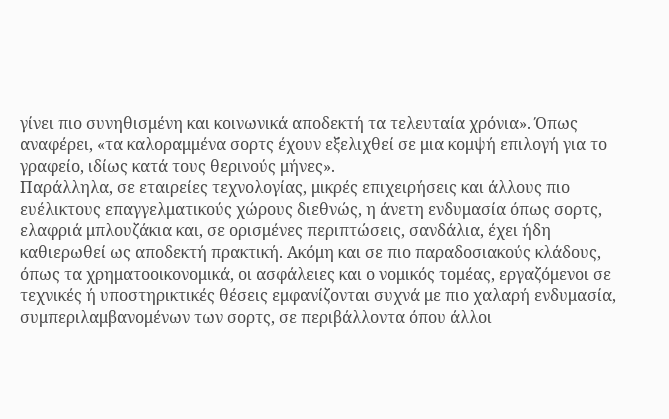γίνει πιο συνηθισμένη και κοινωνικά αποδεκτή τα τελευταία χρόνια». Όπως αναφέρει, «τα καλοραμμένα σορτς έχουν εξελιχθεί σε μια κομψή επιλογή για το γραφείο, ιδίως κατά τους θερινούς μήνες».
Παράλληλα, σε εταιρείες τεχνολογίας, μικρές επιχειρήσεις και άλλους πιο ευέλικτους επαγγελματικούς χώρους διεθνώς, η άνετη ενδυμασία όπως σορτς, ελαφριά μπλουζάκια και, σε ορισμένες περιπτώσεις, σανδάλια, έχει ήδη καθιερωθεί ως αποδεκτή πρακτική. Ακόμη και σε πιο παραδοσιακούς κλάδους, όπως τα χρηματοοικονομικά, οι ασφάλειες και ο νομικός τομέας, εργαζόμενοι σε τεχνικές ή υποστηρικτικές θέσεις εμφανίζονται συχνά με πιο χαλαρή ενδυμασία, συμπεριλαμβανομένων των σορτς, σε περιβάλλοντα όπου άλλοι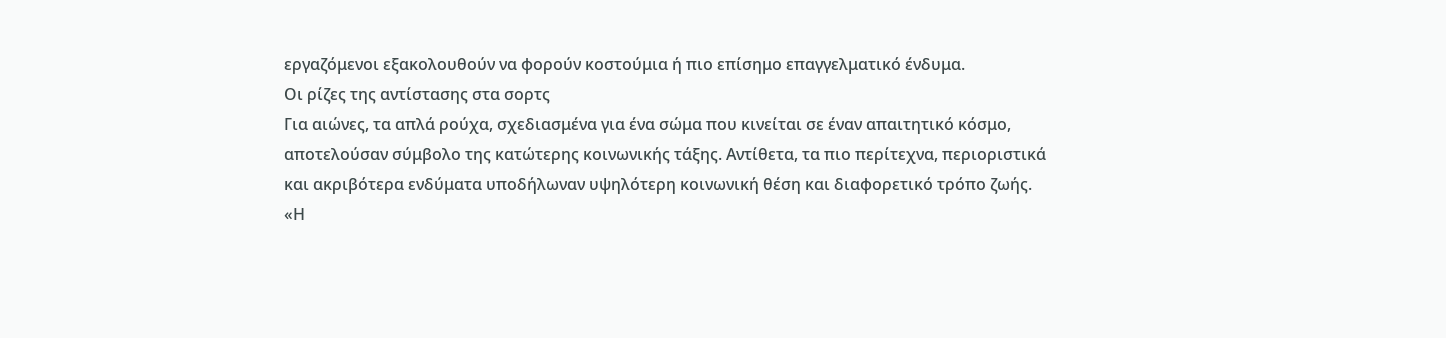εργαζόμενοι εξακολουθούν να φορούν κοστούμια ή πιο επίσημο επαγγελματικό ένδυμα.
Οι ρίζες της αντίστασης στα σορτς
Για αιώνες, τα απλά ρούχα, σχεδιασμένα για ένα σώμα που κινείται σε έναν απαιτητικό κόσμο, αποτελούσαν σύμβολο της κατώτερης κοινωνικής τάξης. Αντίθετα, τα πιο περίτεχνα, περιοριστικά και ακριβότερα ενδύματα υποδήλωναν υψηλότερη κοινωνική θέση και διαφορετικό τρόπο ζωής.
«Η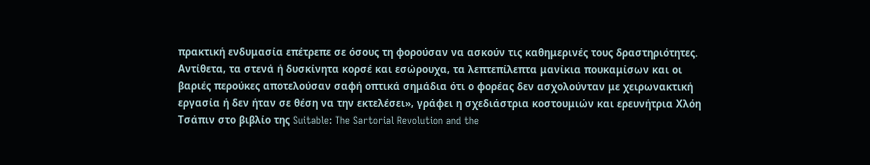πρακτική ενδυμασία επέτρεπε σε όσους τη φορούσαν να ασκούν τις καθημερινές τους δραστηριότητες. Αντίθετα, τα στενά ή δυσκίνητα κορσέ και εσώρουχα, τα λεπτεπίλεπτα μανίκια πουκαμίσων και οι βαριές περούκες αποτελούσαν σαφή οπτικά σημάδια ότι ο φορέας δεν ασχολούνταν με χειρωνακτική εργασία ή δεν ήταν σε θέση να την εκτελέσει», γράφει η σχεδιάστρια κοστουμιών και ερευνήτρια Χλόη Τσάπιν στο βιβλίο της Suitable: The Sartorial Revolution and the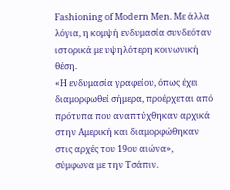Fashioning of Modern Men. Με άλλα λόγια, η κομψή ενδυμασία συνδεόταν ιστορικά με υψηλότερη κοινωνική θέση.
«Η ενδυμασία γραφείου, όπως έχει διαμορφωθεί σήμερα, προέρχεται από πρότυπα που αναπτύχθηκαν αρχικά στην Αμερική και διαμορφώθηκαν στις αρχές του 19ου αιώνα», σύμφωνα με την Τσάπιν.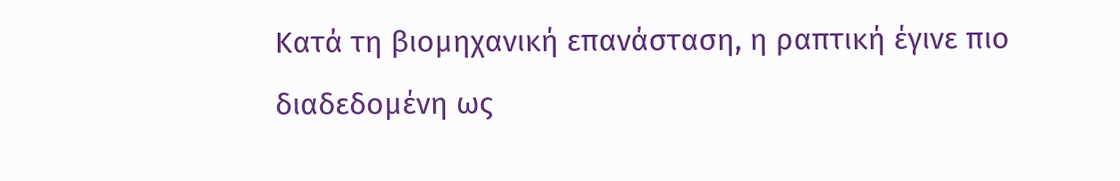Κατά τη βιομηχανική επανάσταση, η ραπτική έγινε πιο διαδεδομένη ως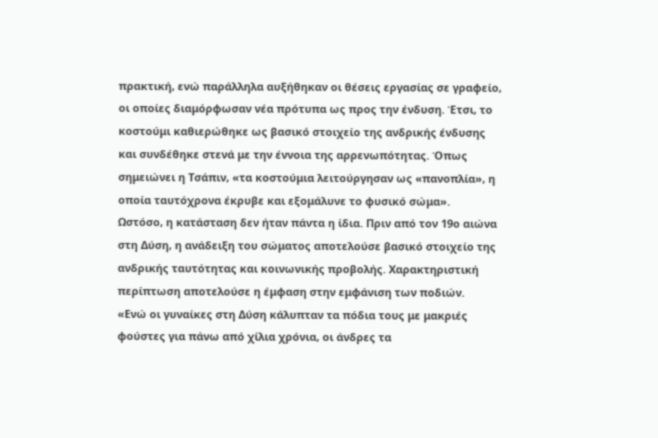πρακτική, ενώ παράλληλα αυξήθηκαν οι θέσεις εργασίας σε γραφείο, οι οποίες διαμόρφωσαν νέα πρότυπα ως προς την ένδυση. Έτσι, το κοστούμι καθιερώθηκε ως βασικό στοιχείο της ανδρικής ένδυσης και συνδέθηκε στενά με την έννοια της αρρενωπότητας. Όπως σημειώνει η Τσάπιν, «τα κοστούμια λειτούργησαν ως «πανοπλία», η οποία ταυτόχρονα έκρυβε και εξομάλυνε το φυσικό σώμα».
Ωστόσο, η κατάσταση δεν ήταν πάντα η ίδια. Πριν από τον 19ο αιώνα στη Δύση, η ανάδειξη του σώματος αποτελούσε βασικό στοιχείο της ανδρικής ταυτότητας και κοινωνικής προβολής. Χαρακτηριστική περίπτωση αποτελούσε η έμφαση στην εμφάνιση των ποδιών.
«Ενώ οι γυναίκες στη Δύση κάλυπταν τα πόδια τους με μακριές φούστες για πάνω από χίλια χρόνια, οι άνδρες τα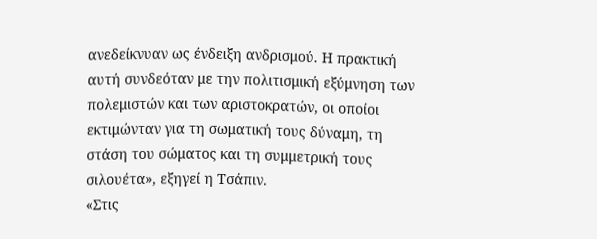ανεδείκνυαν ως ένδειξη ανδρισμού. Η πρακτική αυτή συνδεόταν με την πολιτισμική εξύμνηση των πολεμιστών και των αριστοκρατών, οι οποίοι εκτιμώνταν για τη σωματική τους δύναμη, τη στάση του σώματος και τη συμμετρική τους σιλουέτα», εξηγεί η Τσάπιν.
«Στις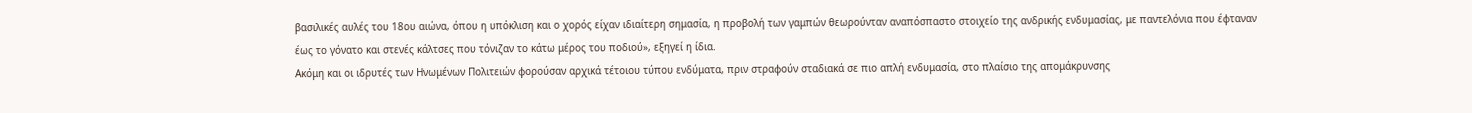βασιλικές αυλές του 18ου αιώνα, όπου η υπόκλιση και ο χορός είχαν ιδιαίτερη σημασία, η προβολή των γαμπών θεωρούνταν αναπόσπαστο στοιχείο της ανδρικής ενδυμασίας, με παντελόνια που έφταναν έως το γόνατο και στενές κάλτσες που τόνιζαν το κάτω μέρος του ποδιού», εξηγεί η ίδια.
Ακόμη και οι ιδρυτές των Ηνωμένων Πολιτειών φορούσαν αρχικά τέτοιου τύπου ενδύματα, πριν στραφούν σταδιακά σε πιο απλή ενδυμασία, στο πλαίσιο της απομάκρυνσης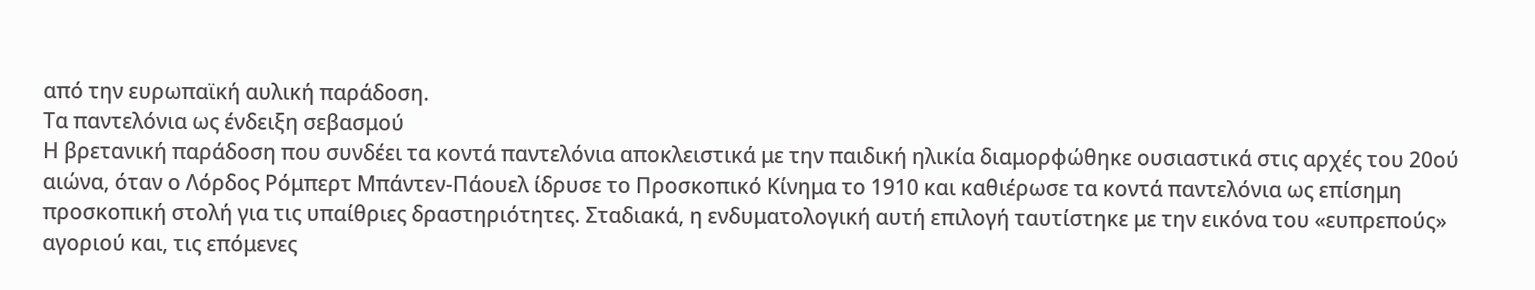από την ευρωπαϊκή αυλική παράδοση.
Τα παντελόνια ως ένδειξη σεβασμού
Η βρετανική παράδοση που συνδέει τα κοντά παντελόνια αποκλειστικά με την παιδική ηλικία διαμορφώθηκε ουσιαστικά στις αρχές του 20ού αιώνα, όταν ο Λόρδος Ρόμπερτ Μπάντεν-Πάουελ ίδρυσε το Προσκοπικό Κίνημα το 1910 και καθιέρωσε τα κοντά παντελόνια ως επίσημη προσκοπική στολή για τις υπαίθριες δραστηριότητες. Σταδιακά, η ενδυματολογική αυτή επιλογή ταυτίστηκε με την εικόνα του «ευπρεπούς» αγοριού και, τις επόμενες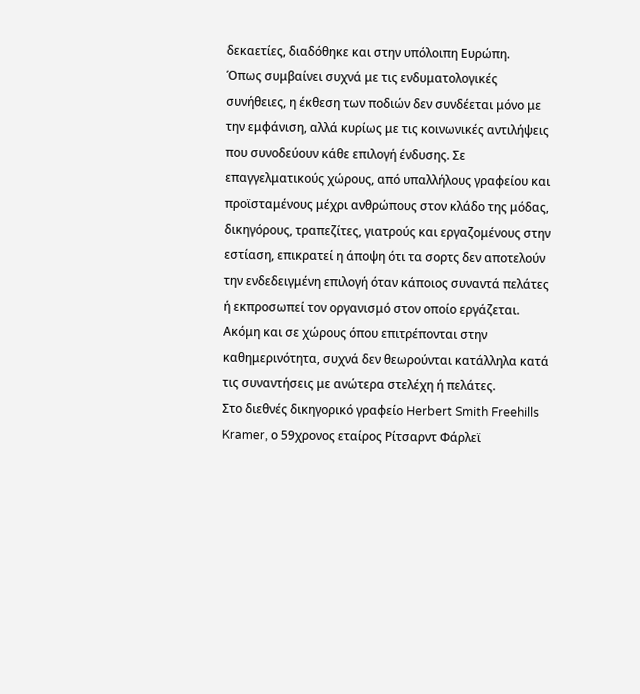δεκαετίες, διαδόθηκε και στην υπόλοιπη Ευρώπη.
Όπως συμβαίνει συχνά με τις ενδυματολογικές συνήθειες, η έκθεση των ποδιών δεν συνδέεται μόνο με την εμφάνιση, αλλά κυρίως με τις κοινωνικές αντιλήψεις που συνοδεύουν κάθε επιλογή ένδυσης. Σε επαγγελματικούς χώρους, από υπαλλήλους γραφείου και προϊσταμένους μέχρι ανθρώπους στον κλάδο της μόδας, δικηγόρους, τραπεζίτες, γιατρούς και εργαζομένους στην εστίαση, επικρατεί η άποψη ότι τα σορτς δεν αποτελούν την ενδεδειγμένη επιλογή όταν κάποιος συναντά πελάτες ή εκπροσωπεί τον οργανισμό στον οποίο εργάζεται. Ακόμη και σε χώρους όπου επιτρέπονται στην καθημερινότητα, συχνά δεν θεωρούνται κατάλληλα κατά τις συναντήσεις με ανώτερα στελέχη ή πελάτες.
Στο διεθνές δικηγορικό γραφείο Herbert Smith Freehills Kramer, ο 59χρονος εταίρος Ρίτσαρντ Φάρλεϊ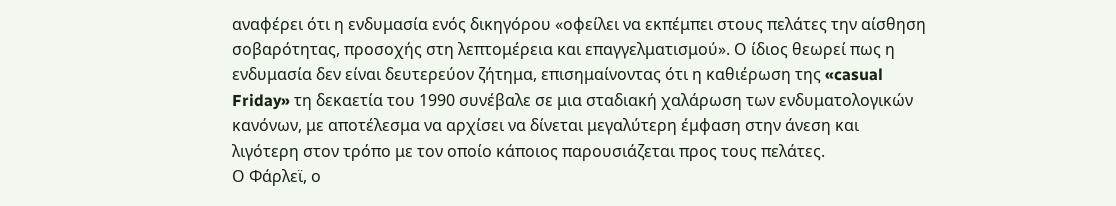αναφέρει ότι η ενδυμασία ενός δικηγόρου «οφείλει να εκπέμπει στους πελάτες την αίσθηση σοβαρότητας, προσοχής στη λεπτομέρεια και επαγγελματισμού». Ο ίδιος θεωρεί πως η ενδυμασία δεν είναι δευτερεύον ζήτημα, επισημαίνοντας ότι η καθιέρωση της «casual Friday» τη δεκαετία του 1990 συνέβαλε σε μια σταδιακή χαλάρωση των ενδυματολογικών κανόνων, με αποτέλεσμα να αρχίσει να δίνεται μεγαλύτερη έμφαση στην άνεση και λιγότερη στον τρόπο με τον οποίο κάποιος παρουσιάζεται προς τους πελάτες.
Ο Φάρλεϊ, ο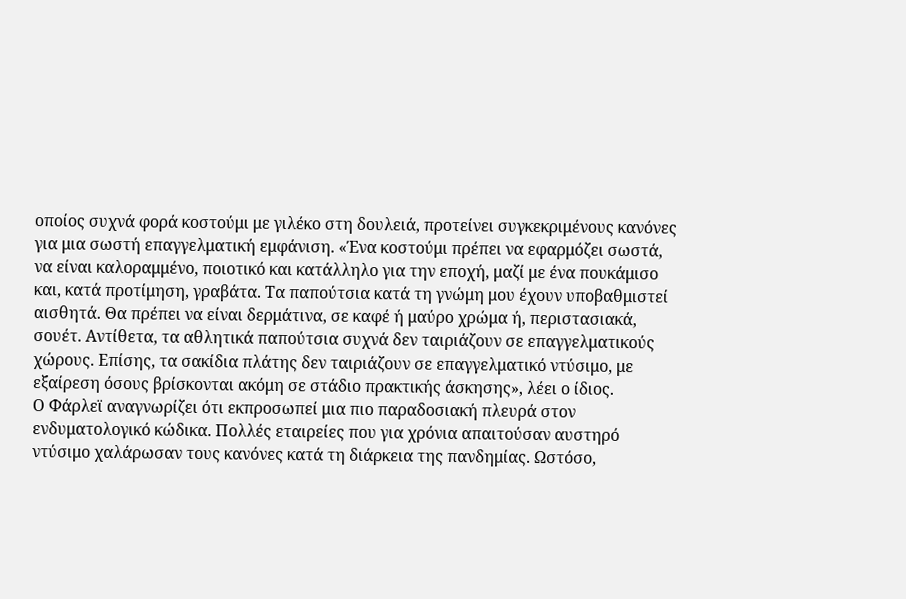οποίος συχνά φορά κοστούμι με γιλέκο στη δουλειά, προτείνει συγκεκριμένους κανόνες για μια σωστή επαγγελματική εμφάνιση. «Ένα κοστούμι πρέπει να εφαρμόζει σωστά, να είναι καλοραμμένο, ποιοτικό και κατάλληλο για την εποχή, μαζί με ένα πουκάμισο και, κατά προτίμηση, γραβάτα. Τα παπούτσια κατά τη γνώμη μου έχουν υποβαθμιστεί αισθητά. Θα πρέπει να είναι δερμάτινα, σε καφέ ή μαύρο χρώμα ή, περιστασιακά, σουέτ. Αντίθετα, τα αθλητικά παπούτσια συχνά δεν ταιριάζουν σε επαγγελματικούς χώρους. Επίσης, τα σακίδια πλάτης δεν ταιριάζουν σε επαγγελματικό ντύσιμο, με εξαίρεση όσους βρίσκονται ακόμη σε στάδιο πρακτικής άσκησης», λέει ο ίδιος.
Ο Φάρλεϊ αναγνωρίζει ότι εκπροσωπεί μια πιο παραδοσιακή πλευρά στον ενδυματολογικό κώδικα. Πολλές εταιρείες που για χρόνια απαιτούσαν αυστηρό ντύσιμο χαλάρωσαν τους κανόνες κατά τη διάρκεια της πανδημίας. Ωστόσο,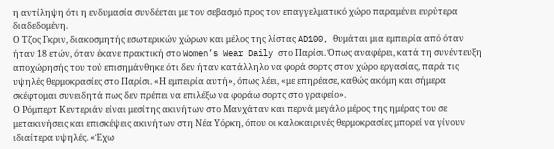η αντίληψη ότι η ενδυμασία συνδέεται με τον σεβασμό προς τον επαγγελματικό χώρο παραμένει ευρύτερα διαδεδομένη.
Ο Τζος Γκριν, διακοσμητής εσωτερικών χώρων και μέλος της λίστας AD100, θυμάται μια εμπειρία από όταν ήταν 18 ετών, όταν έκανε πρακτική στο Women’s Wear Daily στο Παρίσι. Όπως αναφέρει, κατά τη συνέντευξη αποχώρησής του τού επισημάνθηκε ότι δεν ήταν κατάλληλο να φορά σορτς στον χώρο εργασίας, παρά τις υψηλές θερμοκρασίες στο Παρίσι. «Η εμπειρία αυτή», όπως λέει, «με επηρέασε, καθώς ακόμη και σήμερα σκέφτομαι συνειδητά πως δεν πρέπει να επιλέξω να φοράω σορτς στο γραφείο».
Ο Ρόμπερτ Κεντεριάν είναι μεσίτης ακινήτων στο Μανχάταν και περνά μεγάλο μέρος της ημέρας του σε μετακινήσεις και επισκέψεις ακινήτων στη Νέα Υόρκη, όπου οι καλοκαιρινές θερμοκρασίες μπορεί να γίνουν ιδιαίτερα υψηλές. «Έχω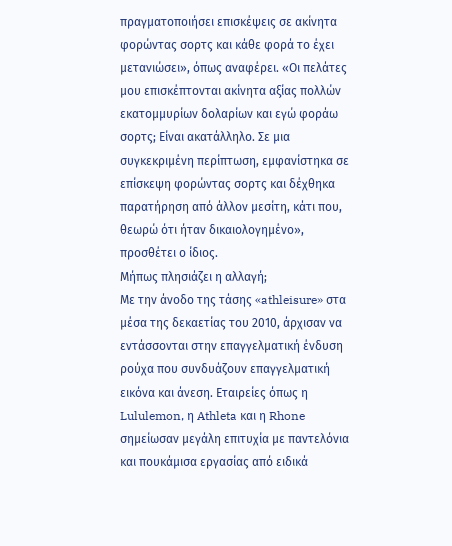πραγματοποιήσει επισκέψεις σε ακίνητα φορώντας σορτς και κάθε φορά το έχει μετανιώσει», όπως αναφέρει. «Οι πελάτες μου επισκέπτονται ακίνητα αξίας πολλών εκατομμυρίων δολαρίων και εγώ φοράω σορτς; Είναι ακατάλληλο. Σε μια συγκεκριμένη περίπτωση, εμφανίστηκα σε επίσκεψη φορώντας σορτς και δέχθηκα παρατήρηση από άλλον μεσίτη, κάτι που, θεωρώ ότι ήταν δικαιολογημένο», προσθέτει ο ίδιος.
Μήπως πλησιάζει η αλλαγή;
Με την άνοδο της τάσης «athleisure» στα μέσα της δεκαετίας του 2010, άρχισαν να εντάσσονται στην επαγγελματική ένδυση ρούχα που συνδυάζουν επαγγελματική εικόνα και άνεση. Εταιρείες όπως η Lululemon, η Athleta και η Rhone σημείωσαν μεγάλη επιτυχία με παντελόνια και πουκάμισα εργασίας από ειδικά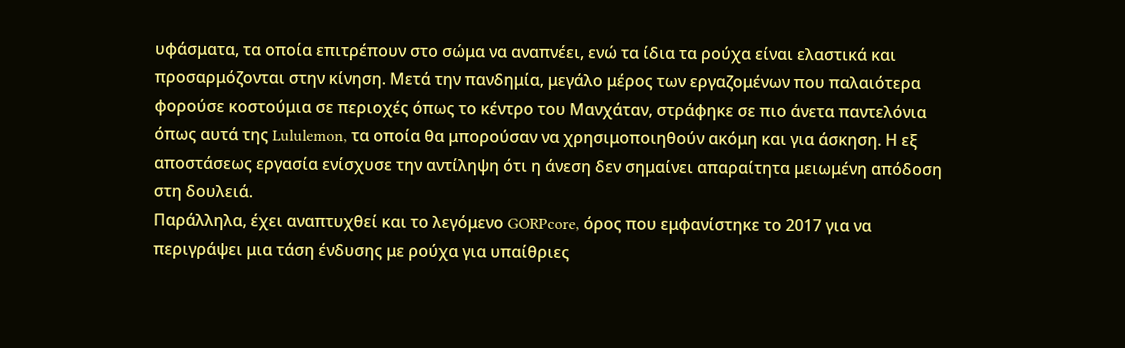υφάσματα, τα οποία επιτρέπουν στο σώμα να αναπνέει, ενώ τα ίδια τα ρούχα είναι ελαστικά και προσαρμόζονται στην κίνηση. Μετά την πανδημία, μεγάλο μέρος των εργαζομένων που παλαιότερα φορούσε κοστούμια σε περιοχές όπως το κέντρο του Μανχάταν, στράφηκε σε πιο άνετα παντελόνια όπως αυτά της Lululemon, τα οποία θα μπορούσαν να χρησιμοποιηθούν ακόμη και για άσκηση. Η εξ αποστάσεως εργασία ενίσχυσε την αντίληψη ότι η άνεση δεν σημαίνει απαραίτητα μειωμένη απόδοση στη δουλειά.
Παράλληλα, έχει αναπτυχθεί και το λεγόμενο GORPcore, όρος που εμφανίστηκε το 2017 για να περιγράψει μια τάση ένδυσης με ρούχα για υπαίθριες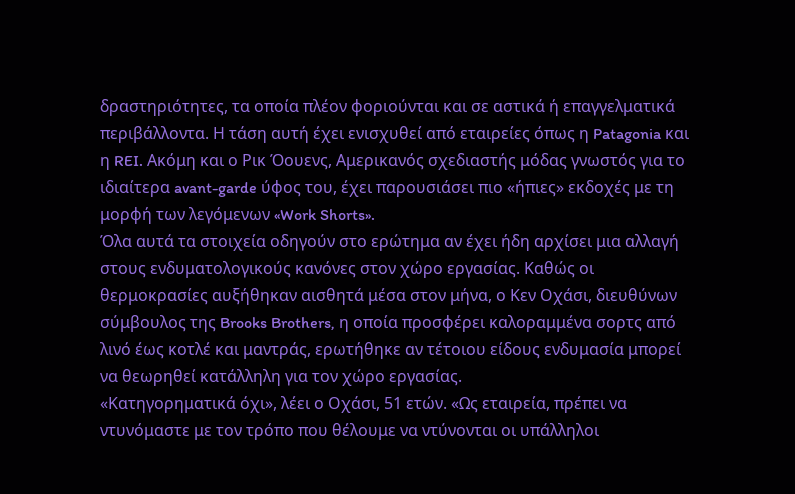δραστηριότητες, τα οποία πλέον φοριούνται και σε αστικά ή επαγγελματικά περιβάλλοντα. Η τάση αυτή έχει ενισχυθεί από εταιρείες όπως η Patagonia και η REI. Ακόμη και ο Ρικ Όουενς, Αμερικανός σχεδιαστής μόδας γνωστός για το ιδιαίτερα avant-garde ύφος του, έχει παρουσιάσει πιο «ήπιες» εκδοχές με τη μορφή των λεγόμενων «Work Shorts».
Όλα αυτά τα στοιχεία οδηγούν στο ερώτημα αν έχει ήδη αρχίσει μια αλλαγή στους ενδυματολογικούς κανόνες στον χώρο εργασίας. Καθώς οι θερμοκρασίες αυξήθηκαν αισθητά μέσα στον μήνα, ο Κεν Οχάσι, διευθύνων σύμβουλος της Brooks Brothers, η οποία προσφέρει καλοραμμένα σορτς από λινό έως κοτλέ και μαντράς, ερωτήθηκε αν τέτοιου είδους ενδυμασία μπορεί να θεωρηθεί κατάλληλη για τον χώρο εργασίας.
«Κατηγορηματικά όχι», λέει ο Οχάσι, 51 ετών. «Ως εταιρεία, πρέπει να ντυνόμαστε με τον τρόπο που θέλουμε να ντύνονται οι υπάλληλοι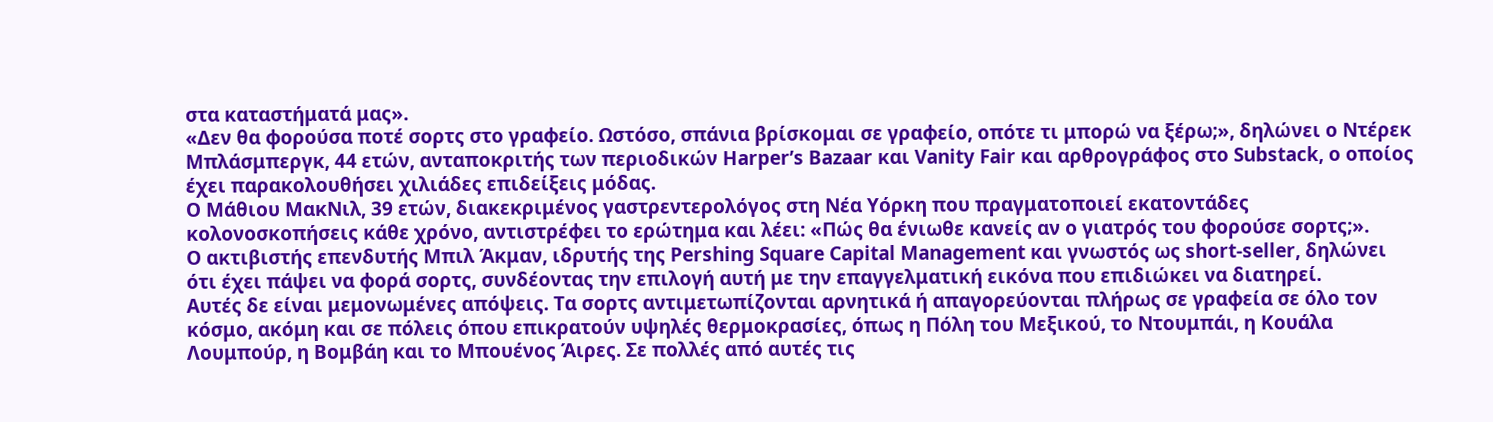στα καταστήματά μας».
«Δεν θα φορούσα ποτέ σορτς στο γραφείο. Ωστόσο, σπάνια βρίσκομαι σε γραφείο, οπότε τι μπορώ να ξέρω;», δηλώνει ο Ντέρεκ Μπλάσμπεργκ, 44 ετών, ανταποκριτής των περιοδικών Harper’s Bazaar και Vanity Fair και αρθρογράφος στο Substack, ο οποίος έχει παρακολουθήσει χιλιάδες επιδείξεις μόδας.
Ο Μάθιου ΜακΝιλ, 39 ετών, διακεκριμένος γαστρεντερολόγος στη Νέα Υόρκη που πραγματοποιεί εκατοντάδες κολονοσκοπήσεις κάθε χρόνο, αντιστρέφει το ερώτημα και λέει: «Πώς θα ένιωθε κανείς αν ο γιατρός του φορούσε σορτς;».
Ο ακτιβιστής επενδυτής Μπιλ Άκμαν, ιδρυτής της Pershing Square Capital Management και γνωστός ως short-seller, δηλώνει ότι έχει πάψει να φορά σορτς, συνδέοντας την επιλογή αυτή με την επαγγελματική εικόνα που επιδιώκει να διατηρεί.
Αυτές δε είναι μεμονωμένες απόψεις. Τα σορτς αντιμετωπίζονται αρνητικά ή απαγορεύονται πλήρως σε γραφεία σε όλο τον κόσμο, ακόμη και σε πόλεις όπου επικρατούν υψηλές θερμοκρασίες, όπως η Πόλη του Μεξικού, το Ντουμπάι, η Κουάλα Λουμπούρ, η Βομβάη και το Μπουένος Άιρες. Σε πολλές από αυτές τις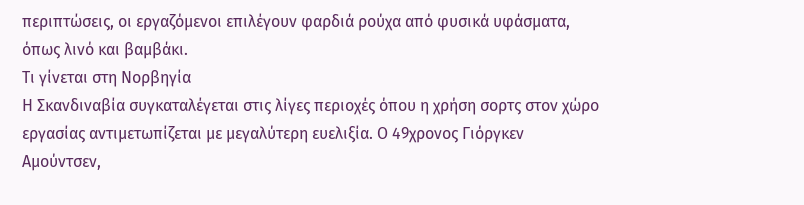περιπτώσεις, οι εργαζόμενοι επιλέγουν φαρδιά ρούχα από φυσικά υφάσματα, όπως λινό και βαμβάκι.
Τι γίνεται στη Νορβηγία
Η Σκανδιναβία συγκαταλέγεται στις λίγες περιοχές όπου η χρήση σορτς στον χώρο εργασίας αντιμετωπίζεται με μεγαλύτερη ευελιξία. Ο 49χρονος Γιόργκεν Αμούντσεν,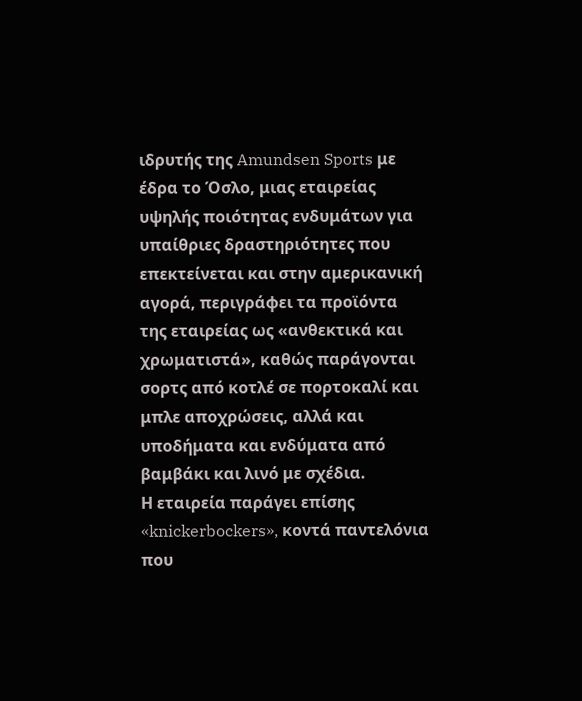ιδρυτής της Amundsen Sports με έδρα το Όσλο, μιας εταιρείας υψηλής ποιότητας ενδυμάτων για υπαίθριες δραστηριότητες που επεκτείνεται και στην αμερικανική αγορά, περιγράφει τα προϊόντα της εταιρείας ως «ανθεκτικά και χρωματιστά», καθώς παράγονται σορτς από κοτλέ σε πορτοκαλί και μπλε αποχρώσεις, αλλά και υποδήματα και ενδύματα από βαμβάκι και λινό με σχέδια.
Η εταιρεία παράγει επίσης «knickerbockers», κοντά παντελόνια που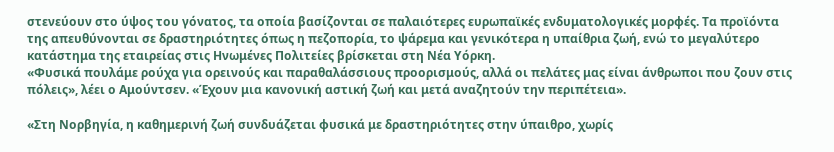στενεύουν στο ύψος του γόνατος, τα οποία βασίζονται σε παλαιότερες ευρωπαϊκές ενδυματολογικές μορφές. Τα προϊόντα της απευθύνονται σε δραστηριότητες όπως η πεζοπορία, το ψάρεμα και γενικότερα η υπαίθρια ζωή, ενώ το μεγαλύτερο κατάστημα της εταιρείας στις Ηνωμένες Πολιτείες βρίσκεται στη Νέα Υόρκη.
«Φυσικά πουλάμε ρούχα για ορεινούς και παραθαλάσσιους προορισμούς, αλλά οι πελάτες μας είναι άνθρωποι που ζουν στις πόλεις», λέει ο Αμούντσεν. «Έχουν μια κανονική αστική ζωή και μετά αναζητούν την περιπέτεια».

«Στη Νορβηγία, η καθημερινή ζωή συνδυάζεται φυσικά με δραστηριότητες στην ύπαιθρο, χωρίς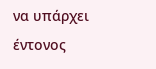να υπάρχει έντονος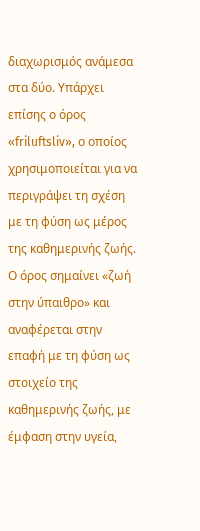διαχωρισμός ανάμεσα στα δύο. Υπάρχει επίσης ο όρος «friluftsliv», ο οποίος χρησιμοποιείται για να περιγράψει τη σχέση με τη φύση ως μέρος της καθημερινής ζωής. Ο όρος σημαίνει «ζωή στην ύπαιθρο» και αναφέρεται στην επαφή με τη φύση ως στοιχείο της καθημερινής ζωής, με έμφαση στην υγεία,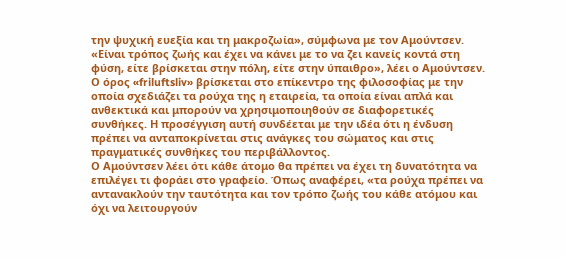την ψυχική ευεξία και τη μακροζωία», σύμφωνα με τον Αμούντσεν.
«Είναι τρόπος ζωής και έχει να κάνει με το να ζει κανείς κοντά στη φύση, είτε βρίσκεται στην πόλη, είτε στην ύπαιθρο», λέει ο Αμούντσεν. Ο όρος «friluftsliv» βρίσκεται στο επίκεντρο της φιλοσοφίας με την οποία σχεδιάζει τα ρούχα της η εταιρεία, τα οποία είναι απλά και ανθεκτικά και μπορούν να χρησιμοποιηθούν σε διαφορετικές συνθήκες. Η προσέγγιση αυτή συνδέεται με την ιδέα ότι η ένδυση πρέπει να ανταποκρίνεται στις ανάγκες του σώματος και στις πραγματικές συνθήκες του περιβάλλοντος.
Ο Αμούντσεν λέει ότι κάθε άτομο θα πρέπει να έχει τη δυνατότητα να επιλέγει τι φοράει στο γραφείο. Όπως αναφέρει, «τα ρούχα πρέπει να αντανακλούν την ταυτότητα και τον τρόπο ζωής του κάθε ατόμου και όχι να λειτουργούν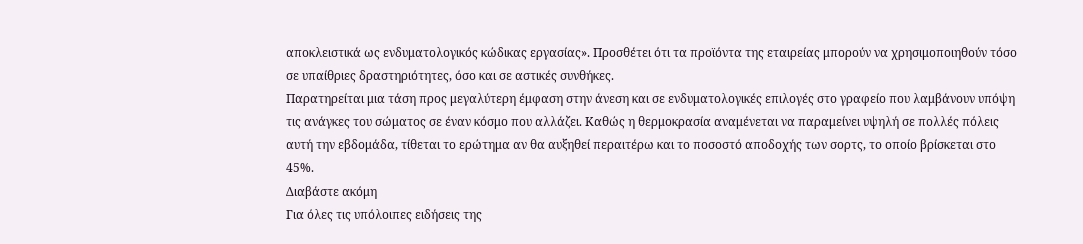αποκλειστικά ως ενδυματολογικός κώδικας εργασίας». Προσθέτει ότι τα προϊόντα της εταιρείας μπορούν να χρησιμοποιηθούν τόσο σε υπαίθριες δραστηριότητες, όσο και σε αστικές συνθήκες.
Παρατηρείται μια τάση προς μεγαλύτερη έμφαση στην άνεση και σε ενδυματολογικές επιλογές στο γραφείο που λαμβάνουν υπόψη τις ανάγκες του σώματος σε έναν κόσμο που αλλάζει. Καθώς η θερμοκρασία αναμένεται να παραμείνει υψηλή σε πολλές πόλεις αυτή την εβδομάδα, τίθεται το ερώτημα αν θα αυξηθεί περαιτέρω και το ποσοστό αποδοχής των σορτς, το οποίο βρίσκεται στο 45%.
Διαβάστε ακόμη
Για όλες τις υπόλοιπες ειδήσεις της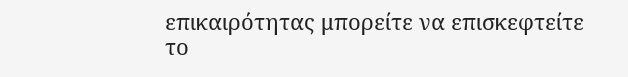επικαιρότητας μπορείτε να επισκεφτείτε το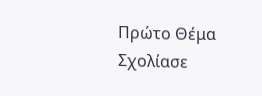Πρώτο Θέμα
Σχολίασε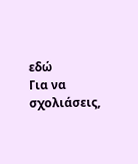εδώ
Για να σχολιάσεις,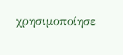χρησιμοποίησε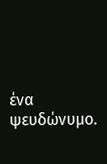ένα ψευδώνυμο.